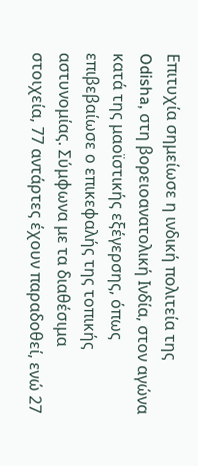Επιτυχία σημείωσε η ινδική πολιτεία της Odisha, στη βορειοανατολική Ινδία, στον αγώνα κατά της μαοϊστικής εξέγερσης, όπως επιβεβαίωσε ο επικεφαλής της τοπικής αστυνομίας. Σύμφωνα με τα διαθέσιμα στοιχεία, 77 αντάρτες έχουν παραδοθεί, ενώ 27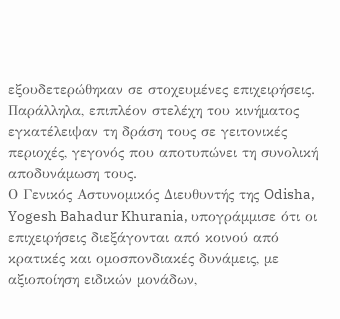εξουδετερώθηκαν σε στοχευμένες επιχειρήσεις. Παράλληλα, επιπλέον στελέχη του κινήματος εγκατέλειψαν τη δράση τους σε γειτονικές περιοχές, γεγονός που αποτυπώνει τη συνολική αποδυνάμωση τους.
Ο Γενικός Αστυνομικός Διευθυντής της Odisha, Yogesh Bahadur Khurania, υπογράμμισε ότι οι επιχειρήσεις διεξάγονται από κοινού από κρατικές και ομοσπονδιακές δυνάμεις, με αξιοποίηση ειδικών μονάδων,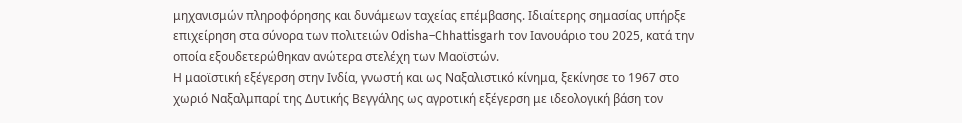μηχανισμών πληροφόρησης και δυνάμεων ταχείας επέμβασης. Ιδιαίτερης σημασίας υπήρξε επιχείρηση στα σύνορα των πολιτειών Odisha–Chhattisgarh τον Ιανουάριο του 2025, κατά την οποία εξουδετερώθηκαν ανώτερα στελέχη των Μαοϊστών.
Η μαοϊστική εξέγερση στην Ινδία, γνωστή και ως Ναξαλιστικό κίνημα, ξεκίνησε το 1967 στο χωριό Ναξαλμπαρί της Δυτικής Βεγγάλης ως αγροτική εξέγερση με ιδεολογική βάση τον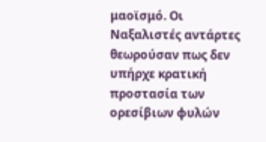μαοϊσμό. Οι Ναξαλιστές αντάρτες θεωρούσαν πως δεν υπήρχε κρατική προστασία των ορεσίβιων φυλών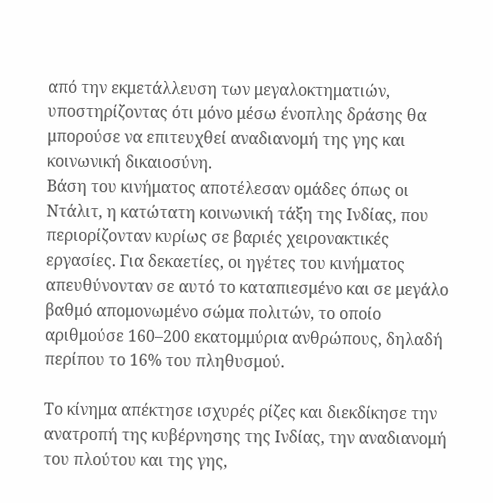από την εκμετάλλευση των μεγαλοκτηματιών, υποστηρίζοντας ότι μόνο μέσω ένοπλης δράσης θα μπορούσε να επιτευχθεί αναδιανομή της γης και κοινωνική δικαιοσύνη.
Βάση του κινήματος αποτέλεσαν ομάδες όπως οι Ντάλιτ, η κατώτατη κοινωνική τάξη της Ινδίας, που περιορίζονταν κυρίως σε βαριές χειρονακτικές εργασίες. Για δεκαετίες, οι ηγέτες του κινήματος απευθύνονταν σε αυτό το καταπιεσμένο και σε μεγάλο βαθμό απομονωμένο σώμα πολιτών, το οποίο αριθμούσε 160–200 εκατομμύρια ανθρώπους, δηλαδή περίπου το 16% του πληθυσμού.

Το κίνημα απέκτησε ισχυρές ρίζες και διεκδίκησε την ανατροπή της κυβέρνησης της Ινδίας, την αναδιανομή του πλούτου και της γης,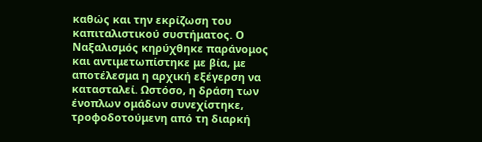καθώς και την εκρίζωση του καπιταλιστικού συστήματος. Ο Ναξαλισμός κηρύχθηκε παράνομος και αντιμετωπίστηκε με βία, με αποτέλεσμα η αρχική εξέγερση να κατασταλεί. Ωστόσο, η δράση των ένοπλων ομάδων συνεχίστηκε, τροφοδοτούμενη από τη διαρκή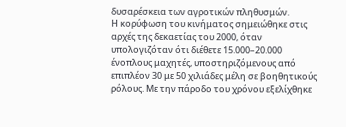δυσαρέσκεια των αγροτικών πληθυσμών.
Η κορύφωση του κινήματος σημειώθηκε στις αρχές της δεκαετίας του 2000, όταν υπολογιζόταν ότι διέθετε 15.000–20.000 ένοπλους μαχητές, υποστηριζόμενους από επιπλέον 30 με 50 χιλιάδες μέλη σε βοηθητικούς ρόλους. Με την πάροδο του χρόνου εξελίχθηκε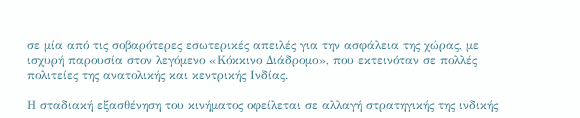σε μία από τις σοβαρότερες εσωτερικές απειλές για την ασφάλεια της χώρας, με ισχυρή παρουσία στον λεγόμενο «Κόκκινο Διάδρομο», που εκτεινόταν σε πολλές πολιτείες της ανατολικής και κεντρικής Ινδίας.

Η σταδιακή εξασθένηση του κινήματος οφείλεται σε αλλαγή στρατηγικής της ινδικής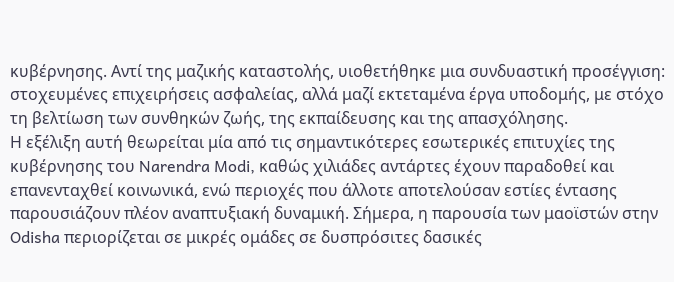κυβέρνησης. Αντί της μαζικής καταστολής, υιοθετήθηκε μια συνδυαστική προσέγγιση: στοχευμένες επιχειρήσεις ασφαλείας, αλλά μαζί εκτεταμένα έργα υποδομής, με στόχο τη βελτίωση των συνθηκών ζωής, της εκπαίδευσης και της απασχόλησης.
Η εξέλιξη αυτή θεωρείται μία από τις σημαντικότερες εσωτερικές επιτυχίες της κυβέρνησης του Narendra Modi, καθώς χιλιάδες αντάρτες έχουν παραδοθεί και επανενταχθεί κοινωνικά, ενώ περιοχές που άλλοτε αποτελούσαν εστίες έντασης παρουσιάζουν πλέον αναπτυξιακή δυναμική. Σήμερα, η παρουσία των μαοϊστών στην Odisha περιορίζεται σε μικρές ομάδες σε δυσπρόσιτες δασικές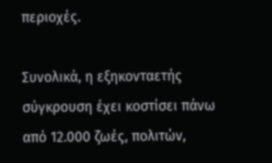περιοχές.

Συνολικά, η εξηκονταετής σύγκρουση έχει κοστίσει πάνω από 12.000 ζωές, πολιτών,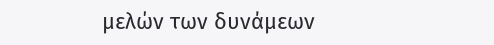μελών των δυνάμεων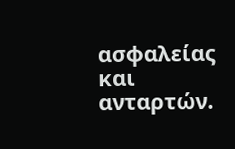ασφαλείας και ανταρτών.